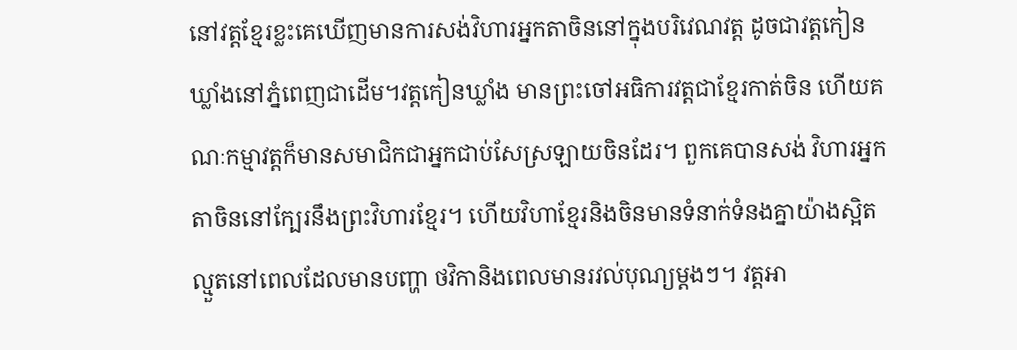នៅវត្តខ្មែរខ្លះគេឃើញមានការសង់វិហារអ្នកតាចិននៅក្នុងបរិវេណវត្ត ដូចជាវត្តកៀនឃ្លាំងនៅភ្នំពេញជាដើម។វត្តកៀនឃ្លាំង មានព្រះចៅអធិការវត្តជាខ្មែរកាត់ចិន ហើយគណៈកម្មាវត្តក៏មានសមាជិកជាអ្នកជាប់សែស្រឡាយចិនដែរ។ ពួកគេបានសង់ វិហារអ្នកតាចិននៅក្បែរនឹងព្រះវិហារខ្មែរ។ ហើយវិហាខ្មែរនិងចិនមានទំនាក់ទំនងគ្នាយ៉ាងស្អិតល្មួតនៅពេលដែលមានបញ្ហា ថវិកានិងពេលមានរវល់បុណ្យម្ដងៗ។ វត្តអា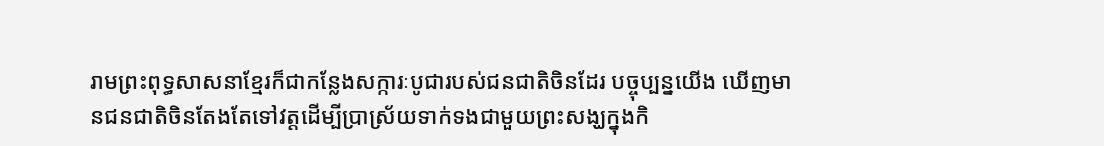រាមព្រះពុទ្ធសាសនាខ្មែរក៏ជាកន្លែងសក្ការៈបូជារបស់ជនជាតិចិនដែរ បច្ចុប្បន្នយើង ឃើញមានជនជាតិចិនតែងតែទៅវត្តដើម្បីប្រាស្រ័យទាក់ទងជាមួយព្រះសង្ឃក្នុងកិ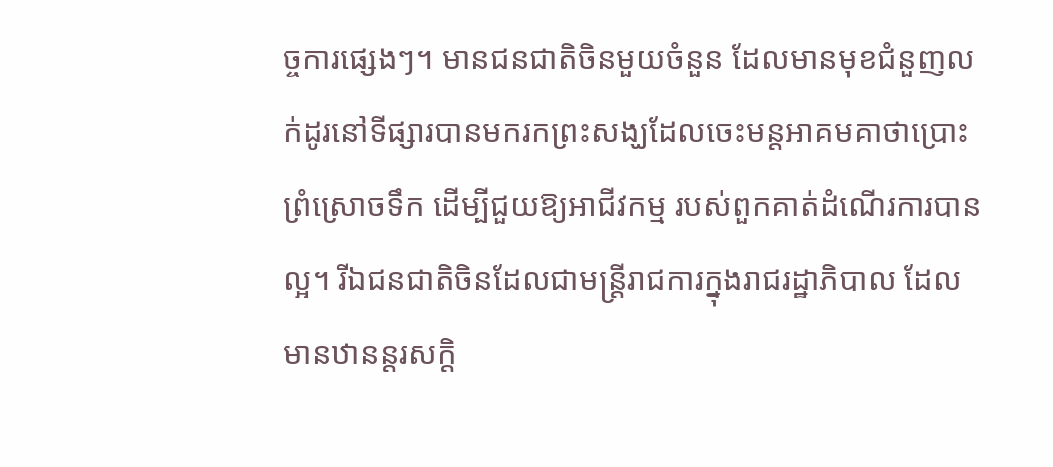ច្ចការផ្សេងៗ។ មានជនជាតិចិនមួយចំនួន ដែលមានមុខជំនួញលក់ដូរនៅទីផ្សារបានមករកព្រះសង្ឃដែលចេះមន្ដអាគមគាថាប្រោះព្រំស្រោចទឹក ដើម្បីជួយឱ្យអាជីវកម្ម របស់ពួកគាត់ដំណើរការបានល្អ។ រីឯជនជាតិចិនដែលជាមន្ដ្រីរាជការក្នុងរាជរដ្ឋាភិបាល ដែលមានឋានន្ដរសក្ដិ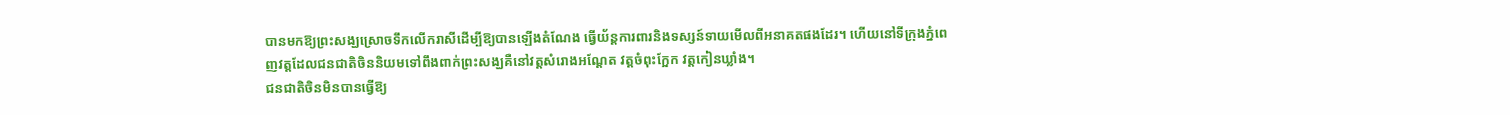បានមកឱ្យព្រះសង្ឃស្រោចទឹកលើករាសីដើម្បីឱ្យបានឡើងតំណែង ធ្វើយ័ន្ដការពារនិងទស្សន៍ទាយមើលពីអនាគតផងដែរ។ ហើយនៅទីក្រុងភ្នំពេញវត្តដែលជនជាតិចិននិយមទៅពឹងពាក់ព្រះសង្ឃគឺនៅវត្តសំរោងអណ្ដែត វត្តចំពុះក្អែក វត្តកៀនឃ្លាំង។
ជនជាតិចិនមិនបានធ្វើឱ្យ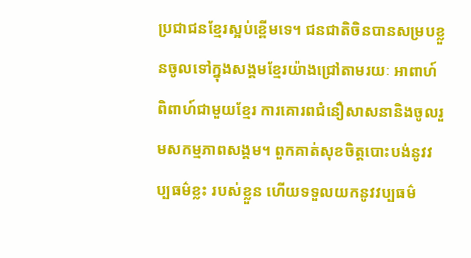ប្រជាជនខ្មែរស្អប់ខ្ពើមទេ។ ជនជាតិចិនបានសម្របខ្លួនចូលទៅក្នុងសង្គមខ្មែរយ៉ាងជ្រៅតាមរយៈ អាពាហ៍ពិពាហ៍ជាមួយខ្មែរ ការគោរពជំនឿសាសនានិងចូលរួមសកម្មភាពសង្គម។ ពួកគាត់សុខចិត្ដបោះបង់នូវវប្បធម៌ខ្លះ របស់ខ្លួន ហើយទទួលយកនូវវប្បធម៌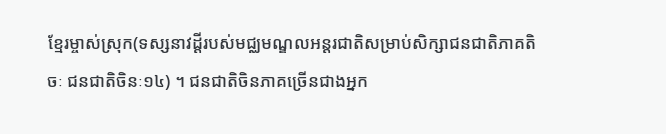ខ្មែរម្ចាស់ស្រុក(ទស្សនាវដ្ដីរបស់មជ្ឈមណ្ឌលអន្ដរជាតិសម្រាប់សិក្សាជនជាតិភាគតិចៈ ជនជាតិចិនៈ១៤) ។ ជនជាតិចិនភាគច្រើនជាងអ្នក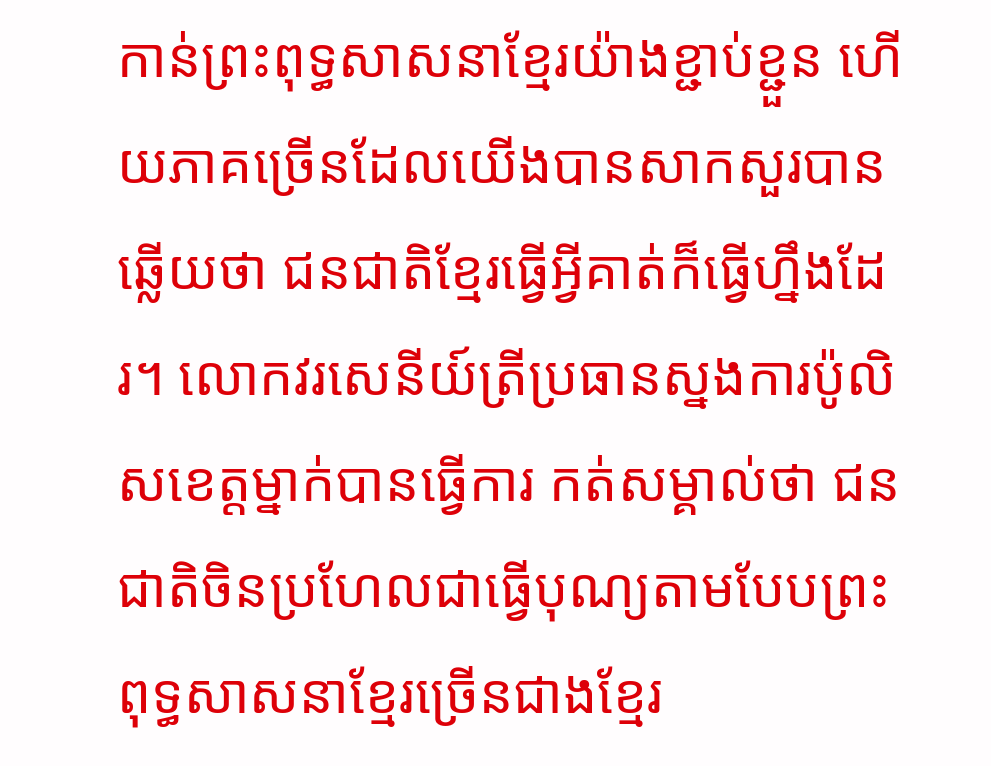កាន់ព្រះពុទ្ធសាសនាខ្មែរយ៉ាងខ្ជាប់ខ្ជួន ហើយភាគច្រើនដែលយើងបានសាកសួរបានឆ្លើយថា ជនជាតិខ្មែរធ្វើអ្វីគាត់ក៏ធ្វើហ្នឹងដែរ។ លោកវរសេនីយ៍ត្រីប្រធានស្នងការប៉ូលិសខេត្តម្នាក់បានធ្វើការ កត់សម្គាល់ថា ជនជាតិចិនប្រហែលជាធ្វើបុណ្យតាមបែបព្រះពុទ្ធសាសនាខ្មែរច្រើនជាងខ្មែរ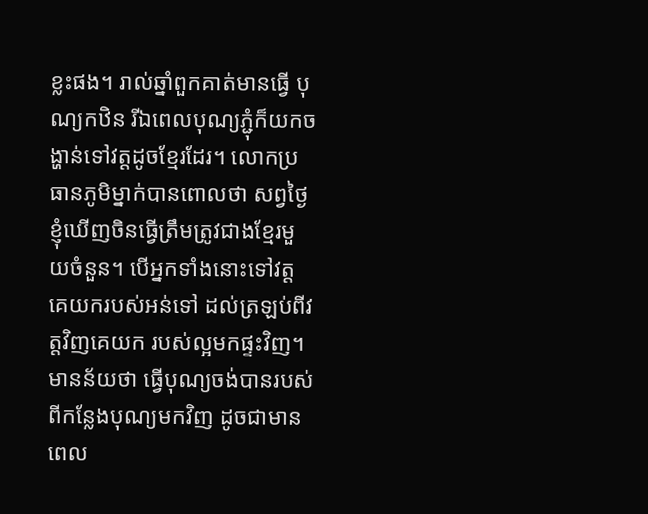ខ្លះផង។ រាល់ឆ្នាំពួកគាត់មានធ្វើ បុណ្យកឋិន រីឯពេលបុណ្យភ្ជុំក៏យកចង្ហាន់ទៅវត្តដូចខ្មែរដែរ។ លោកប្រធានភូមិម្នាក់បានពោលថា សព្វថ្ងៃខ្ញុំឃើញចិនធ្វើត្រឹមត្រូវជាងខ្មែរមួយចំនួន។ បើអ្នកទាំងនោះទៅវត្ដ គេយករបស់អន់ទៅ ដល់ត្រឡប់ពីវត្តវិញគេយក របស់ល្អមកផ្ទះវិញ។ មានន័យថា ធ្វើបុណ្យចង់បានរបស់ពីកន្លែងបុណ្យមកវិញ ដូចជាមានពេល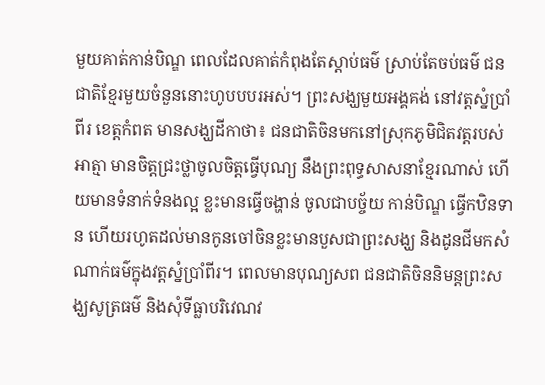មួយគាត់កាន់បិណ្ឌ ពេលដែលគាត់កំពុងតែស្ដាប់ធម៌ ស្រាប់តែចប់ធម៌ ជនជាតិខ្មែរមួយចំនួននោះហូបបបរអស់។ ព្រះសង្ឃមួយអង្គគង់ នៅវត្តស្នំប្រាំពីរ ខេត្ដកំពត មានសង្ឃដីកាថា៖ ជនជាតិចិនមកនៅស្រុកភូមិជិតវត្ដរបស់អាត្មា មានចិត្តជ្រះថ្លាចូលចិត្ដធ្វើបុណ្យ នឹងព្រះពុទ្ធសាសនាខ្មែរណាស់ ហើយមានទំនាក់ទំនងល្អ ខ្លះមានធ្វើចង្ហាន់ ចូលជាបច្ច័យ កាន់បិណ្ឌ ធ្វើកឋិនទាន ហើយរហូតដល់មានកូនចៅចិនខ្លះមានបួសជាព្រះសង្ឃ និងដូនជីមកសំណាក់ធម៌ក្នុងវត្តស្នំប្រាំពីរ។ ពេលមានបុណ្យសព ជនជាតិចិននិមន្ដព្រះសង្ឃសូត្រធម៌ និងសុំទីធ្លាបរិវេណវ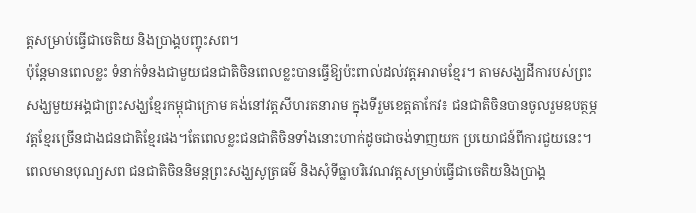ត្តសម្រាប់ធ្វើជាចេតិយ និងប្រាង្គបញ្ចុះសព។
ប៉ុន្ដែមានពេលខ្លះ ទំនាក់ទំនងជាមួយជនជាតិចិនពេលខ្លះបានធ្វើឱ្យប៉ះពាល់ដល់វត្តអារាមខ្មែរ។ តាមសង្ឃដីការបស់ព្រះសង្ឃមួយអង្គជាព្រះសង្ឃខ្មែរកម្ពុជាក្រោម គង់នៅវត្តសីហរតនារាម ក្នុងទីរួមខេត្តតាកែវ៖ ជនជាតិចិនបានចូលរួមឧបត្ថម្ភវត្ដខ្មែរច្រើនជាងជនជាតិខ្មែរផង។តែពេលខ្លះជនជាតិចិនទាំងនោះហាក់ដូចជាចង់ទាញយក ប្រយោជន៍ពីការជួយនេះ។ ពេលមានបុណ្យសព ជនជាតិចិននិមន្ដព្រះសង្ឃសូត្រធម៌ និងសុំទីធ្លាបរិវេណវត្ដសម្រាប់ធ្វើជាចេតិយនិងប្រាង្គ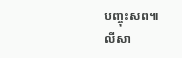បញ្ចុះសព៕
លីសា